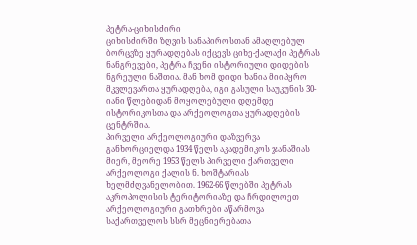პეტრა-ციხისძირი
ციხისძირში ზღვის სანაპიროსთან ამაღლებულ ბორცვზე ყურადღებას იქცევს ციხე-ქალაქი პეტრას ნანგრევები, პეტრა ჩვენი ისტორიული დიდების ნგრეული ნაშთია. მან ხომ დიდი ხანია მიიპყრო მკვლევართა ყურადღება, იგი გასული საუკუნის 30-იანი წლებიდან მოყოლებული დღემდე ისტორიკოსთა და არქეოლოგთა ყურადღების ცენტრშია.
პირველი არქეოლოგიური დაზვერვა განხორციელდა 1934 წელს აკადემიკოს ჯანაშიას მიერ, მეორე 1953 წელს პირველი ქართველი არქეოლოგი ქალის ნ. ხოშტარიას ხელმძღვანელობით. 1962-66 წლებში პეტრას აკროპოლისის ტერიტორიაზე და ჩრდილოეთ არქეოლოგიური გათხრები აწარმოვა საქართველოს სსრ მეცნიერებათა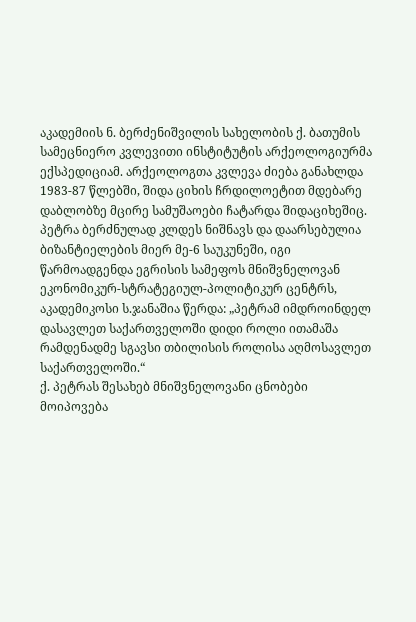აკადემიის ნ. ბერძენიშვილის სახელობის ქ. ბათუმის სამეცნიერო კვლევითი ინსტიტუტის არქეოლოგიურმა ექსპედიციამ. არქეოლოგთა კვლევა ძიება განახლდა 1983-87 წლებში, შიდა ციხის ჩრდილოეტით მდებარე დაბლობზე მცირე სამუშაოები ჩატარდა შიდაციხეშიც.
პეტრა ბერძნულად კლდეს ნიშნავს და დაარსებულია ბიზანტიელების მიერ მე-6 საუკუნეში, იგი წარმოადგენდა ეგრისის სამეფოს მნიშვნელოვან ეკონომიკურ-სტრატეგიულ-პოლიტიკურ ცენტრს, აკადემიკოსი ს.ჯანაშია წერდა: „პეტრამ იმდროინდელ დასავლეთ საქართველოში დიდი როლი ითამაშა რამდენადმე სგავსი თბილისის როლისა აღმოსავლეთ საქართველოში.“
ქ. პეტრას შესახებ მნიშვნელოვანი ცნობები მოიპოვება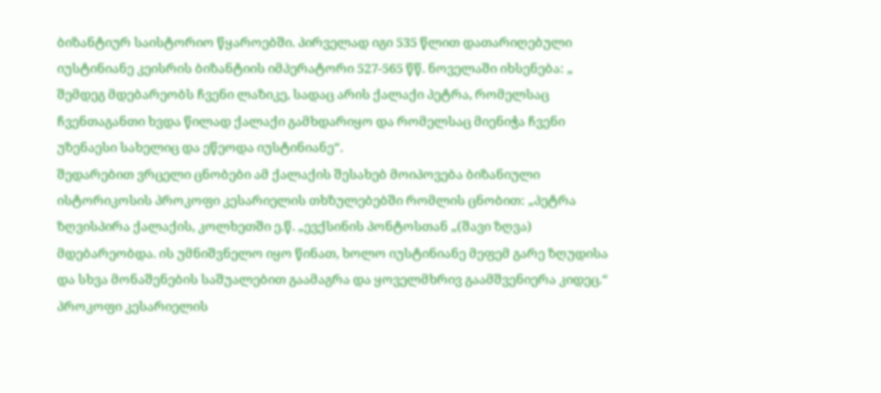ბიზანტიურ საისტორიო წყაროებში. პირველად იგი 535 წლით დათარიღებული იუსტინიანე კეისრის ბიზანტიის იმპერატორი 527-565 წწ. ნოველაში იხსენება: „ შემდეგ მდებარეობს ჩვენი ლაზიკე, სადაც არის ქალაქი პეტრა, რომელსაც ჩვენთაგანთი ხვდა წილად ქალაქი გამხდარიყო და რომელსაც მიენიჭა ჩვენი უზენაესი სახელიც და ეწეოდა იუსტინიანე“.
შედარებით ვრცელი ცნობები ამ ქალაქის შესახებ მოიპოვება ბიზანიული ისტორიკოსის პროკოფი კესარიელის თხზულებებში რომლის ცნობით: „პეტრა ზღვისპირა ქალაქის, კოლხეთში ე.წ. „ევქსინის პონტოსთან „(შავი ზღვა) მდებარეობდა. ის უმნიშვნელო იყო წინათ, ხოლო იუსტინიანე მეფემ გარე ზღუდისა და სხვა მონაშენების საშუალებით გაამაგრა და ყოველმხრივ გაამშვენიერა კიდეც.“
პროკოფი კესარიელის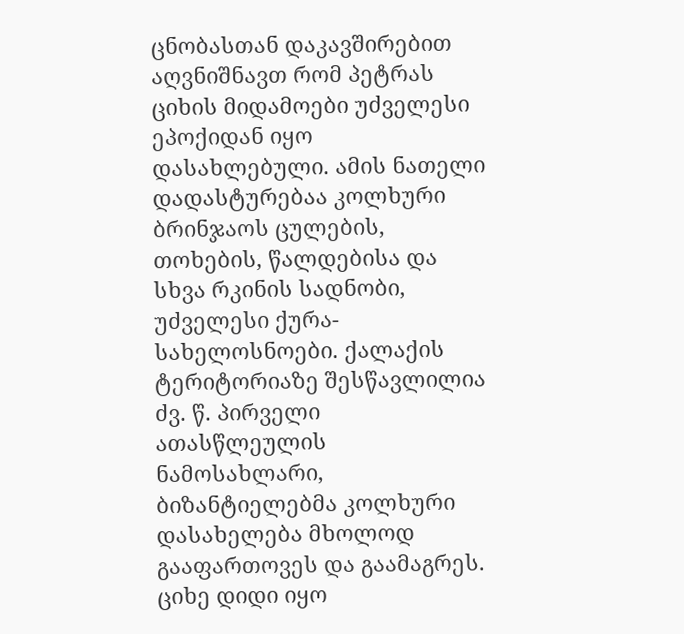ცნობასთან დაკავშირებით აღვნიშნავთ რომ პეტრას ციხის მიდამოები უძველესი ეპოქიდან იყო დასახლებული. ამის ნათელი დადასტურებაა კოლხური ბრინჯაოს ცულების, თოხების, წალდებისა და სხვა რკინის სადნობი, უძველესი ქურა-სახელოსნოები. ქალაქის ტერიტორიაზე შესწავლილია ძვ. წ. პირველი ათასწლეულის ნამოსახლარი, ბიზანტიელებმა კოლხური დასახელება მხოლოდ გააფართოვეს და გაამაგრეს.
ციხე დიდი იყო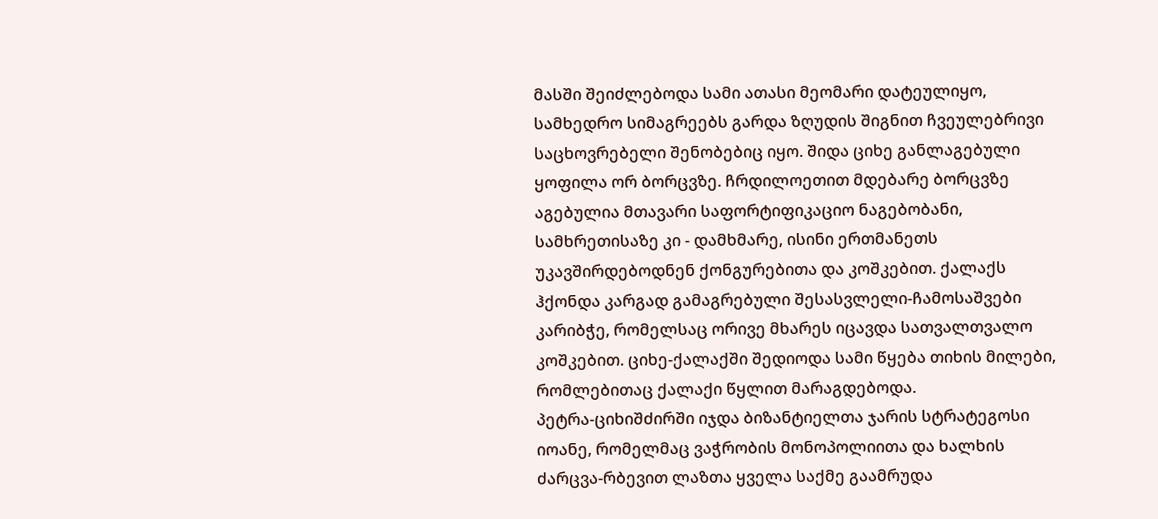მასში შეიძლებოდა სამი ათასი მეომარი დატეულიყო, სამხედრო სიმაგრეებს გარდა ზღუდის შიგნით ჩვეულებრივი საცხოვრებელი შენობებიც იყო. შიდა ციხე განლაგებული ყოფილა ორ ბორცვზე. ჩრდილოეთით მდებარე ბორცვზე აგებულია მთავარი საფორტიფიკაციო ნაგებობანი, სამხრეთისაზე კი - დამხმარე, ისინი ერთმანეთს უკავშირდებოდნენ ქონგურებითა და კოშკებით. ქალაქს ჰქონდა კარგად გამაგრებული შესასვლელი-ჩამოსაშვები კარიბჭე, რომელსაც ორივე მხარეს იცავდა სათვალთვალო კოშკებით. ციხე-ქალაქში შედიოდა სამი წყება თიხის მილები, რომლებითაც ქალაქი წყლით მარაგდებოდა.
პეტრა-ციხიშძირში იჯდა ბიზანტიელთა ჯარის სტრატეგოსი იოანე, რომელმაც ვაჭრობის მონოპოლიითა და ხალხის ძარცვა-რბევით ლაზთა ყველა საქმე გაამრუდა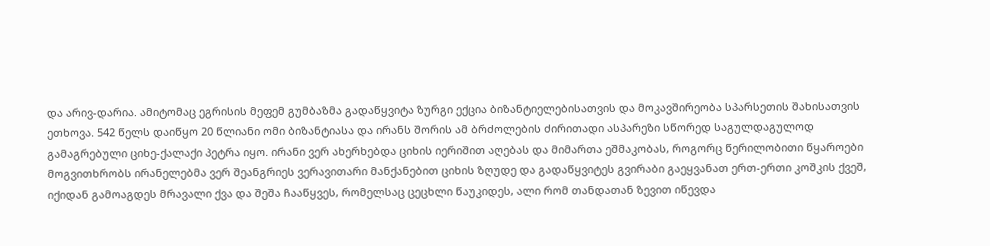და არივ-დარია. ამიტომაც ეგრისის მეფემ გუმბაზმა გადაწყვიტა ზურგი ექცია ბიზანტიელებისათვის და მოკავშირეობა სპარსეთის შახისათვის ეთხოვა. 542 წელს დაიწყო 20 წლიანი ომი ბიზანტიასა და ირანს შორის ამ ბრძოლების ძირითადი ასპარეზი სწორედ საგულდაგულოდ გამაგრებული ციხე-ქალაქი პეტრა იყო. ირანი ვერ ახერხებდა ციხის იერიშით აღებას და მიმართა ეშმაკობას, როგორც წერილობითი წყაროები მოგვითხრობს ირანელებმა ვერ შეანგრიეს ვერავითარი მანქანებით ციხის ზღუდე და გადაწყვიტეს გვირაბი გაეყვანათ ერთ-ერთი კოშკის ქვეშ, იქიდან გამოაგდეს მრავალი ქვა და შეშა ჩააწყვეს, რომელსაც ცეცხლი წაუკიდეს, ალი რომ თანდათან ზევით იწევდა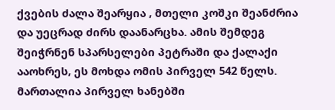ქვების ძალა შეარყია , მთელი კოშკი შეანძრია და უეცრად ძირს დაანარცხა. ამის შემდეგ შეიჭრნენ სპარსელები პეტრაში და ქალაქი ააოხრეს, ეს მოხდა ომის პირველ 542 წელს.
მართალია პირველ ხანებში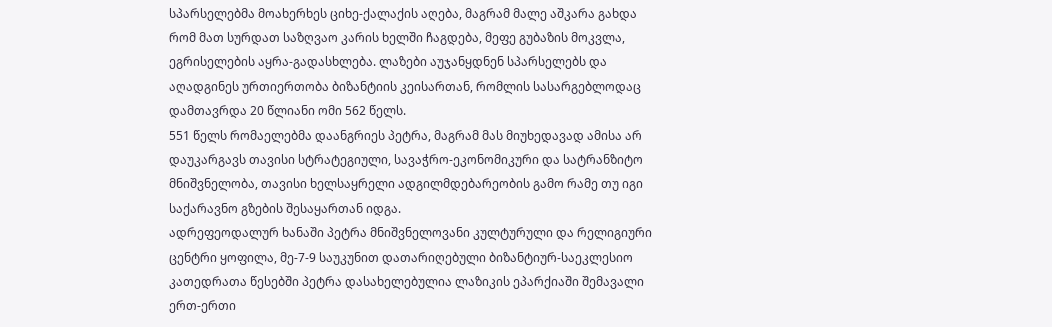სპარსელებმა მოახერხეს ციხე-ქალაქის აღება, მაგრამ მალე აშკარა გახდა რომ მათ სურდათ საზღვაო კარის ხელში ჩაგდება, მეფე გუბაზის მოკვლა, ეგრისელების აყრა-გადასხლება. ლაზები აუჯანყდნენ სპარსელებს და აღადგინეს ურთიერთობა ბიზანტიის კეისართან, რომლის სასარგებლოდაც დამთავრდა 20 წლიანი ომი 562 წელს.
551 წელს რომაელებმა დაანგრიეს პეტრა, მაგრამ მას მიუხედავად ამისა არ დაუკარგავს თავისი სტრატეგიული, სავაჭრო-ეკონომიკური და სატრანზიტო მნიშვნელობა, თავისი ხელსაყრელი ადგილმდებარეობის გამო რამე თუ იგი საქარავნო გზების შესაყართან იდგა.
ადრეფეოდალურ ხანაში პეტრა მნიშვნელოვანი კულტურული და რელიგიური ცენტრი ყოფილა, მე-7-9 საუკუნით დათარიღებული ბიზანტიურ-საეკლესიო კათედრათა წესებში პეტრა დასახელებულია ლაზიკის ეპარქიაში შემავალი ერთ-ერთი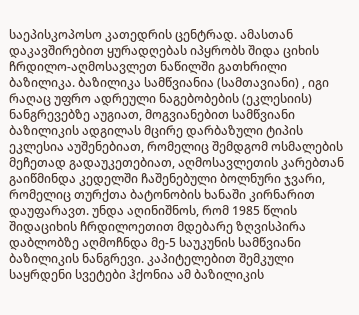საეპისკოპოსო კათედრის ცენტრად. ამასთან დაკავშირებით ყურადღებას იპყრობს შიდა ციხის ჩრდილო-აღმოსავლეთ ნაწილში გათხრილი ბაზილიკა. ბაზილიკა სამწვიანია (სამთავიანი) , იგი რაღაც უფრო ადრეული ნაგებობების (ეკლესიის) ნანგრევებზე აუგიათ, მოგვიანებით სამწვიანი ბაზილიკის ადგილას მცირე დარბაზული ტიპის ეკლესია აუშენებიათ, რომელიც შემდგომ ოსმალების მეჩეთად გადაუკეთებიათ, აღმოსავლეთის კარებთან გაიწმინდა კედელში ჩაშენებული ბოლნური ჯვარი, რომელიც თურქთა ბატონობის ხანაში კირნარით დაუფარავთ. უნდა აღინიშნოს, რომ 1985 წლის შიდაციხის ჩრდილოეთით მდებარე ზღვისპირა დაბლობზე აღმოჩნდა მე-5 საუკუნის სამწვიანი ბაზილიკის ნანგრევი. კაპიტელებით შემკული საყრდენი სვეტები ჰქონია ამ ბაზილიკის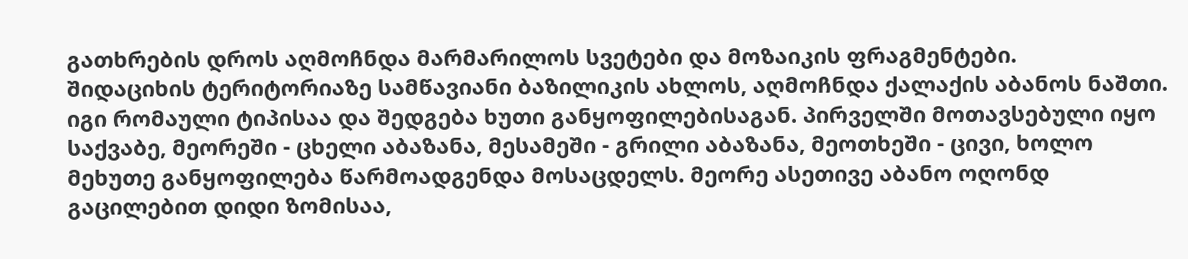გათხრების დროს აღმოჩნდა მარმარილოს სვეტები და მოზაიკის ფრაგმენტები.
შიდაციხის ტერიტორიაზე სამწავიანი ბაზილიკის ახლოს, აღმოჩნდა ქალაქის აბანოს ნაშთი. იგი რომაული ტიპისაა და შედგება ხუთი განყოფილებისაგან. პირველში მოთავსებული იყო საქვაბე, მეორეში - ცხელი აბაზანა, მესამეში - გრილი აბაზანა, მეოთხეში - ცივი, ხოლო მეხუთე განყოფილება წარმოადგენდა მოსაცდელს. მეორე ასეთივე აბანო ოღონდ გაცილებით დიდი ზომისაა,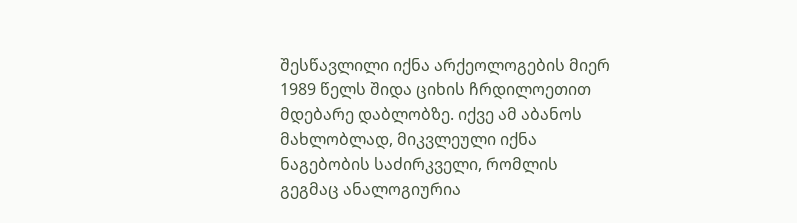შესწავლილი იქნა არქეოლოგების მიერ 1989 წელს შიდა ციხის ჩრდილოეთით მდებარე დაბლობზე. იქვე ამ აბანოს მახლობლად, მიკვლეული იქნა ნაგებობის საძირკველი, რომლის გეგმაც ანალოგიურია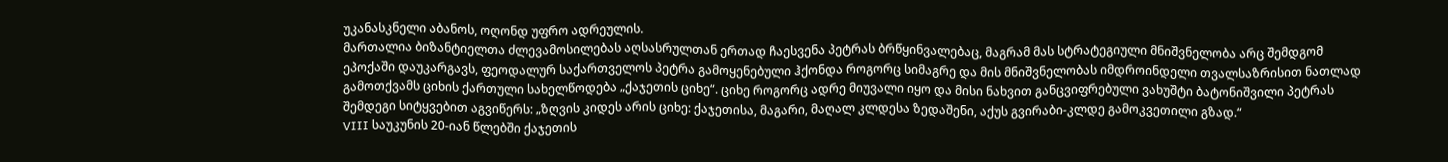უკანასკნელი აბანოს, ოღონდ უფრო ადრეულის.
მართალია ბიზანტიელთა ძლევამოსილებას აღსასრულთან ერთად ჩაესვენა პეტრას ბრწყინვალებაც, მაგრამ მას სტრატეგიული მნიშვნელობა არც შემდგომ ეპოქაში დაუკარგავს, ფეოდალურ საქართველოს პეტრა გამოყენებული ჰქონდა როგორც სიმაგრე და მის მნიშვნელობას იმდროინდელი თვალსაზრისით ნათლად გამოთქვამს ციხის ქართული სახელწოდება „ქაჯეთის ციხე“. ციხე როგორც ადრე მიუვალი იყო და მისი ნახვით განცვიფრებული ვახუშტი ბატონიშვილი პეტრას შემდეგი სიტყვებით აგვიწერს: „ზღვის კიდეს არის ციხე: ქაჯეთისა, მაგარი, მაღალ კლდესა ზედაშენი, აქუს გვირაბი-კლდე გამოკვეთილი გზად.“
VIII საუკუნის 20-იან წლებში ქაჯეთის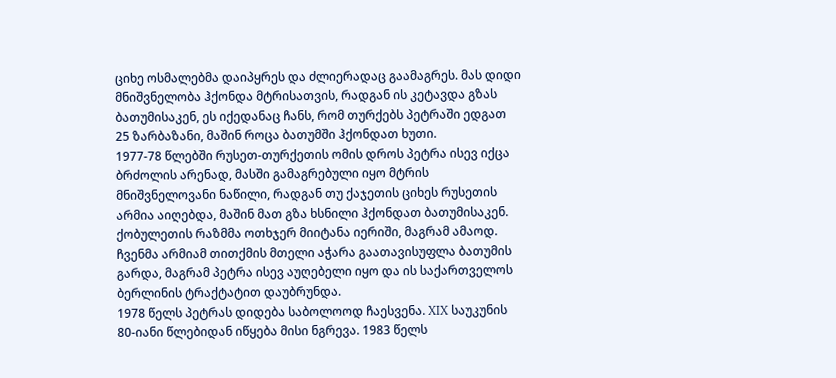ციხე ოსმალებმა დაიპყრეს და ძლიერადაც გაამაგრეს. მას დიდი მნიშვნელობა ჰქონდა მტრისათვის, რადგან ის კეტავდა გზას ბათუმისაკენ, ეს იქედანაც ჩანს, რომ თურქებს პეტრაში ედგათ 25 ზარბაზანი, მაშინ როცა ბათუმში ჰქონდათ ხუთი.
1977-78 წლებში რუსეთ-თურქეთის ომის დროს პეტრა ისევ იქცა ბრძოლის არენად, მასში გამაგრებული იყო მტრის მნიშვნელოვანი ნაწილი, რადგან თუ ქაჯეთის ციხეს რუსეთის არმია აიღებდა, მაშინ მათ გზა ხსნილი ჰქონდათ ბათუმისაკენ. ქობულეთის რაზმმა ოთხჯერ მიიტანა იერიში, მაგრამ ამაოდ. ჩვენმა არმიამ თითქმის მთელი აჭარა გაათავისუფლა ბათუმის გარდა, მაგრამ პეტრა ისევ აუღებელი იყო და ის საქართველოს ბერლინის ტრაქტატით დაუბრუნდა.
1978 წელს პეტრას დიდება საბოლოოდ ჩაესვენა. XIX საუკუნის 80-იანი წლებიდან იწყება მისი ნგრევა. 1983 წელს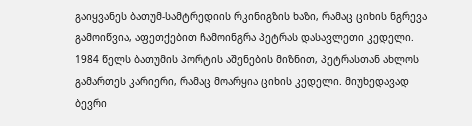გაიყვანეს ბათუმ-სამტრედიის რკინიგზის ხაზი, რამაც ციხის ნგრევა გამოიწვია, აფეთქებით ჩამოინგრა პეტრას დასავლეთი კედელი. 1984 წელს ბათუმის პორტის აშენების მიზნით, პეტრასთან ახლოს გამართეს კარიერი, რამაც მოარყია ციხის კედელი. მიუხედავად ბევრი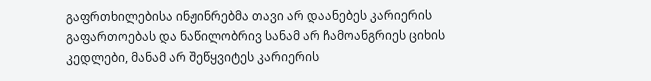გაფრთხილებისა ინჟინრებმა თავი არ დაანებეს კარიერის გაფართოებას და ნაწილობრივ სანამ არ ჩამოანგრიეს ციხის კედლები, მანამ არ შეწყვიტეს კარიერის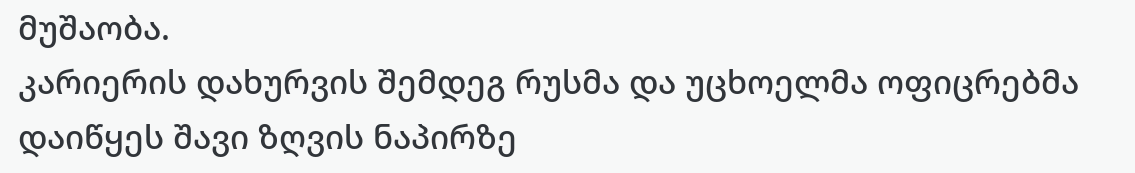მუშაობა.
კარიერის დახურვის შემდეგ რუსმა და უცხოელმა ოფიცრებმა დაიწყეს შავი ზღვის ნაპირზე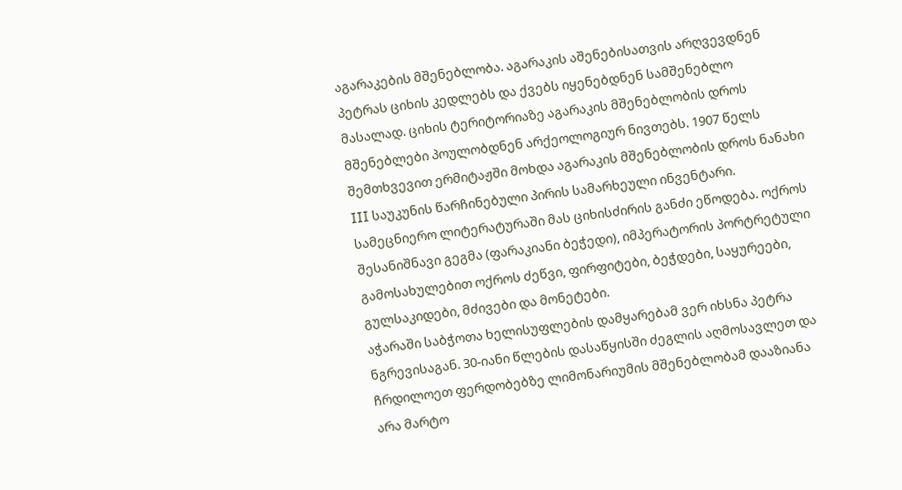აგარაკების მშენებლობა. აგარაკის აშენებისათვის არღვევდნენ პეტრას ციხის კედლებს და ქვებს იყენებდნენ სამშენებლო მასალად. ციხის ტერიტორიაზე აგარაკის მშენებლობის დროს მშენებლები პოულობდნენ არქეოლოგიურ ნივთებს. 1907 წელს შემთხვევით ერმიტაჟში მოხდა აგარაკის მშენებლობის დროს ნანახი III საუკუნის წარჩინებული პირის სამარხეული ინვენტარი. სამეცნიერო ლიტერატურაში მას ციხისძირის განძი ეწოდება. ოქროს შესანიშნავი გეგმა (ფარაკიანი ბეჭედი), იმპერატორის პორტრეტული გამოსახულებით ოქროს ძეწვი, ფირფიტები, ბეჭდები, საყურეები, გულსაკიდები, მძივები და მონეტები.
აჭარაში საბჭოთა ხელისუფლების დამყარებამ ვერ იხსნა პეტრა ნგრევისაგან. 30-იანი წლების დასაწყისში ძეგლის აღმოსავლეთ და ჩრდილოეთ ფერდობებზე ლიმონარიუმის მშენებლობამ დააზიანა არა მარტო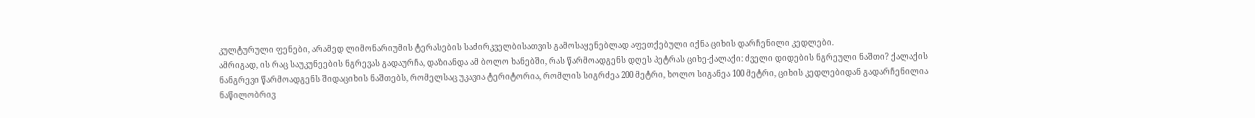კულტურული ფენები, არამედ ლიმონარიუმის ტერასების საძირკველბისათვის გამოსაყენებლად აფეთქებული იქნა ციხის დარჩენილი კედლები.
ამრიგად, ის რაც საუკუნეების ნგრევას გადაურჩა, დაზიანდა ამ ბოლო ხანებში, რას წარმოადგენს დღეს პეტრას ციხე-ქალაქი: ძველი დიდების ნგრეული ნაშთი? ქალაქის ნანგრევი წარმოადგენს შიდაციხის ნაშთებს, რომელსაც უკავია ტერიტორია, რომლის სიგრძეა 200 მეტრი, ხოლო სიგანეა 100 მეტრი, ციხის კედლებიდან გადარჩენილია ნაწილობრივ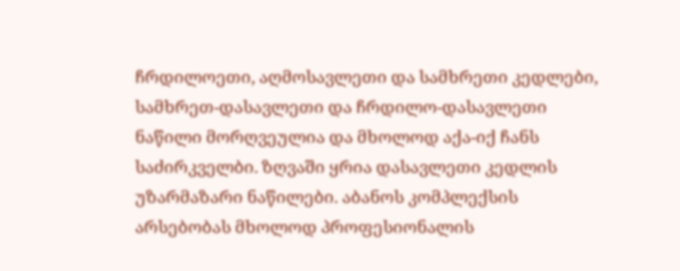ჩრდილოეთი, აღმოსავლეთი და სამხრეთი კედლები, სამხრეთ-დასავლეთი და ჩრდილო-დასავლეთი ნაწილი მორღვეულია და მხოლოდ აქა-იქ ჩანს საძირკველბი. ზღვაში ყრია დასავლეთი კედლის უზარმაზარი ნაწილები. აბანოს კომპლექსის არსებობას მხოლოდ პროფესიონალის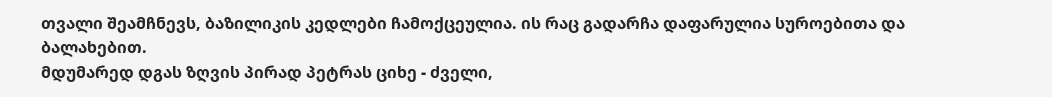თვალი შეამჩნევს, ბაზილიკის კედლები ჩამოქცეულია. ის რაც გადარჩა დაფარულია სუროებითა და ბალახებით.
მდუმარედ დგას ზღვის პირად პეტრას ციხე - ძველი,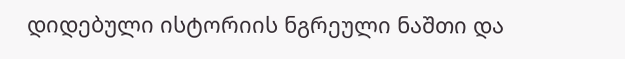დიდებული ისტორიის ნგრეული ნაშთი და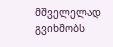მშველელად გვიხმობს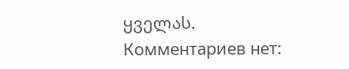ყველას.
Комментариев нет: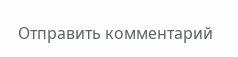Отправить комментарий